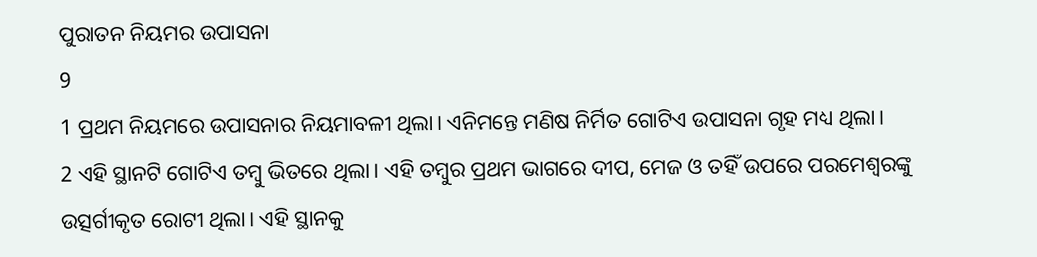ପୁରାତନ ନିୟମର ଉପାସନା
9
1 ପ୍ରଥମ ନିୟମରେ ଉପାସନାର ନିୟମାବଳୀ ଥିଲା। ଏନିମନ୍ତେ ମଣିଷ ନିର୍ମିତ ଗୋଟିଏ ଉପାସନା ଗୃହ ମଧ୍ୟ ଥିଲା।
2 ଏହି ସ୍ଥାନଟି ଗୋଟିଏ ତମ୍ବୁ ଭିତରେ ଥିଲା। ଏହି ତମ୍ବୁର ପ୍ରଥମ ଭାଗରେ ଦୀପ, ମେଜ ଓ ତହିଁ ଉପରେ ପରମେଶ୍ୱରଙ୍କୁ ଉତ୍ସର୍ଗୀକୃତ ରୋଟୀ ଥିଲା। ଏହି ସ୍ଥାନକୁ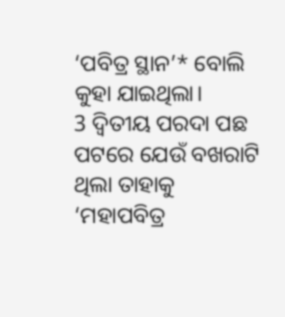‘ପବିତ୍ର ସ୍ଥାନ’* ବୋଲି କୁହା ଯାଇଥିଲା।
3 ଦ୍ୱିତୀୟ ପରଦା ପଛ ପଟରେ ଯେଉଁ ବଖରାଟି ଥିଲା ତାହାକୁ ‘ମହାପବିତ୍ର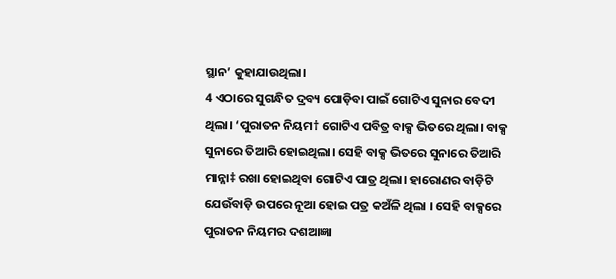ସ୍ଥାନ’ କୁହାଯାଉଥିଲା।
4 ଏଠାରେ ସୁଗନ୍ଧିତ ଦ୍ରବ୍ୟ ପୋଡ଼ିବା ପାଇଁ ଗୋଟିଏ ସୁନାର ବେଦୀ ଥିଲା। ‘ପୁରାତନ ନିୟମ† ଗୋଟିଏ ପବିତ୍ର ବାକ୍ସ ଭିତରେ ଥିଲା। ବାକ୍ସ ସୁନାରେ ତିଆରି ହୋଇଥିଲା। ସେହି ବାକ୍ସ ଭିତରେ ସୁନାରେ ତିଆରି ମାନ୍ନା‡ ରଖା ହୋଇଥିବା ଗୋଟିଏ ପାତ୍ର ଥିଲା। ହାରୋଣର ବାଡ଼ିଟି ଯେଉଁବାଡ଼ି ଉପରେ ନୂଆ ହୋଇ ପତ୍ର କଅଁଳି ଥିଲା । ସେହି ବାକ୍ସରେ ପୁରାତନ ନିୟମର ଦଶଆଜ୍ଞା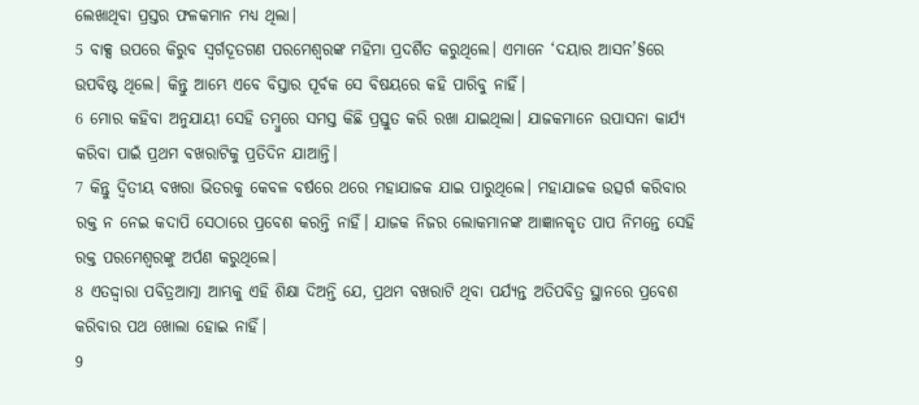ଲେଖାଥିବା ପ୍ରସ୍ତର ଫଳକମାନ ମଧ୍ୟ ଥିଲା।
5 ବାକ୍ସ ଉପରେ କିରୁବ ସ୍ୱର୍ଗଦୂତଗଣ ପରମେଶ୍ୱରଙ୍କ ମହିମା ପ୍ରଦର୍ଶିତ କରୁଥିଲେ। ଏମାନେ ‘ଦୟାର ଆସନ’§ରେ ଉପବିଷ୍ଟ ଥିଲେ। କିନ୍ତୁ ଆମ୍ଭେ ଏବେ ବିସ୍ତାର ପୂର୍ବକ ସେ ବିଷୟରେ କହି ପାରିବୁ ନାହିଁ।
6 ମୋର କହିବା ଅନୁଯାୟୀ ସେହି ତମ୍ବୁରେ ସମସ୍ତ କିଛି ପ୍ରସ୍ତୁତ କରି ରଖା ଯାଇଥିଲା। ଯାଜକମାନେ ଉପାସନା କାର୍ଯ୍ୟ କରିବା ପାଇଁ ପ୍ରଥମ ବଖରାଟିକୁ ପ୍ରତିଦିନ ଯାଆନ୍ତି।
7 କିନ୍ତୁ ଦ୍ୱିତୀୟ ବଖରା ଭିତରକୁ କେବଳ ବର୍ଷରେ ଥରେ ମହାଯାଜକ ଯାଇ ପାରୁଥିଲେ। ମହାଯାଜକ ଉତ୍ସର୍ଗ କରିବାର ରକ୍ତ ନ ନେଇ କଦାପି ସେଠାରେ ପ୍ରବେଶ କରନ୍ତି ନାହିଁ। ଯାଜକ ନିଜର ଲୋକମାନଙ୍କ ଆଜ୍ଞାନକୃତ ପାପ ନିମନ୍ତେ ସେହି ରକ୍ତ ପରମେଶ୍ୱରଙ୍କୁ ଅର୍ପଣ କରୁଥିଲେ।
8 ଏତଦ୍ଦ୍ୱାରା ପବିତ୍ରଆତ୍ମା ଆମ୍ଭକୁ ଏହି ଶିକ୍ଷା ଦିଅନ୍ତି ଯେ, ପ୍ରଥମ ବଖରାଟି ଥିବା ପର୍ଯ୍ୟନ୍ତ ଅତିପବିତ୍ର ସ୍ଥାନରେ ପ୍ରବେଶ କରିବାର ପଥ ଖୋଲା ହୋଇ ନାହିଁ।
9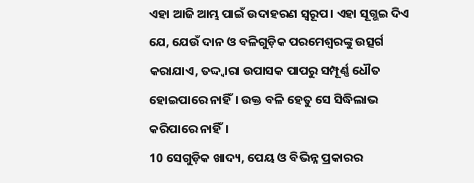ଏହା ଆଜି ଆମ୍ଭ ପାଇଁ ଉଦାହରଣ ସ୍ୱରୂପ। ଏହା ସୂଗ୍ଭଇ ଦିଏ ଯେ, ଯେଉଁ ଦାନ ଓ ବଳିଗୁଡ଼ିକ ପରମେଶ୍ୱରଙ୍କୁ ଉତ୍ସର୍ଗ କରାଯାଏ, ତଦ୍ଦ୍ୱାରା ଉପାସକ ପାପରୁ ସମ୍ପୂର୍ଣ୍ଣ ଧୌତ ହୋଇପାରେ ନାହିଁ। ଉକ୍ତ ବଳି ହେତୁ ସେ ସିଦ୍ଧିଲାଭ କରିପାରେ ନାହିଁ।
10 ସେଗୁଡ଼ିକ ଖାଦ୍ୟ, ପେୟ ଓ ବିଭିନ୍ନ ପ୍ରକାରର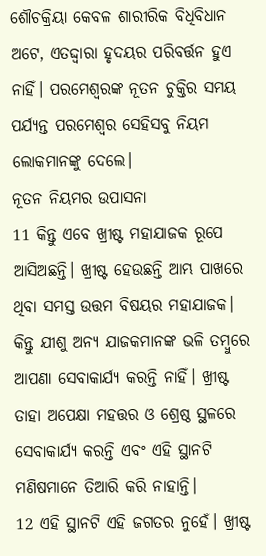ଶୌଚକ୍ରିୟା କେବଳ ଶାରୀରିକ ବିଧିବିଧାନ ଅଟେ, ଏତଦ୍ଦ୍ୱାରା ହୃଦୟର ପରିବର୍ତ୍ତନ ହୁଏ ନାହିଁ। ପରମେଶ୍ୱରଙ୍କ ନୂତନ ଚୁକ୍ତିର ସମୟ ପର୍ଯ୍ୟନ୍ତ ପରମେଶ୍ୱର ସେହିସବୁ ନିୟମ ଲୋକମାନଙ୍କୁ ଦେଲେ।
ନୂତନ ନିୟମର ଉପାସନା
11 କିନ୍ତୁ ଏବେ ଖ୍ରୀଷ୍ଟ ମହାଯାଜକ ରୂପେ ଆସିଅଛନ୍ତି। ଖ୍ରୀଷ୍ଟ ହେଉଛନ୍ତି ଆମ୍ଭ ପାଖରେ ଥିବା ସମସ୍ତ ଉତ୍ତମ ବିଷୟର ମହାଯାଜକ। କିନ୍ତୁ ଯୀଶୁ ଅନ୍ୟ ଯାଜକମାନଙ୍କ ଭଳି ତମ୍ବୁରେ ଆପଣା ସେବାକାର୍ଯ୍ୟ କରନ୍ତି ନାହିଁ। ଖ୍ରୀଷ୍ଟ ତାହା ଅପେକ୍ଷା ମହତ୍ତର ଓ ଶ୍ରେଷ୍ଠ ସ୍ଥଳରେ ସେବାକାର୍ଯ୍ୟ କରନ୍ତି ଏବଂ ଏହି ସ୍ଥାନଟି ମଣିଷମାନେ ତିଆରି କରି ନାହାନ୍ତି।
12 ଏହି ସ୍ଥାନଟି ଏହି ଜଗତର ନୁହେଁ। ଖ୍ରୀଷ୍ଟ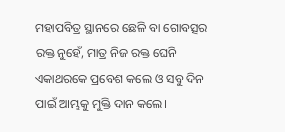ମହାପବିତ୍ର ସ୍ଥାନରେ ଛେଳି ବା ଗୋବତ୍ସର ରକ୍ତ ନୁହେଁ, ମାତ୍ର ନିଜ ରକ୍ତ ଘେନି ଏକାଥରକେ ପ୍ରବେଶ କଲେ ଓ ସବୁ ଦିନ ପାଇଁ ଆମ୍ଭକୁ ମୁକ୍ତି ଦାନ କଲେ।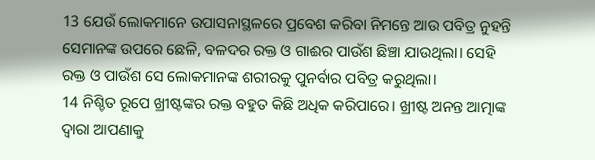13 ଯେଉଁ ଲୋକମାନେ ଉପାସନାସ୍ଥଳରେ ପ୍ରବେଶ କରିବା ନିମନ୍ତେ ଆଉ ପବିତ୍ର ନୁହନ୍ତି ସେମାନଙ୍କ ଉପରେ ଛେଳି, ବଳଦର ରକ୍ତ ଓ ଗାଈର ପାଉଁଶ ଛିଞ୍ଚା ଯାଉଥିଲା। ସେହି ରକ୍ତ ଓ ପାଉଁଶ ସେ ଲୋକମାନଙ୍କ ଶରୀରକୁ ପୁନର୍ବାର ପବିତ୍ର କରୁଥିଲା।
14 ନିଶ୍ଚିତ ରୂପେ ଖ୍ରୀଷ୍ଟଙ୍କର ରକ୍ତ ବହୁତ କିଛି ଅଧିକ କରିପାରେ। ଖ୍ରୀଷ୍ଟ ଅନନ୍ତ ଆତ୍ମାଙ୍କ ଦ୍ୱାରା ଆପଣାକୁ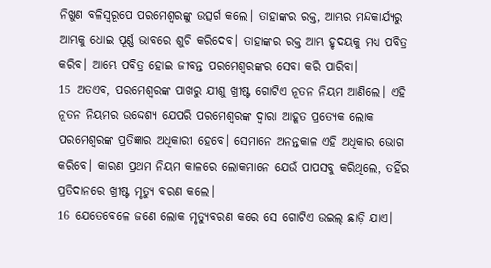ନିଖୁଣ ବଳିସ୍ୱରୂପେ ପରମେଶ୍ୱରଙ୍କୁ ଉତ୍ସର୍ଗ କଲେ। ତାହାଙ୍କର ରକ୍ତ, ଆମ୍ଭର ମନ୍ଦକାର୍ଯ୍ୟରୁ ଆମ୍ଭକୁ ଧୋଇ ପୂର୍ଣ୍ଣ ଭାବରେ ଶୁଚି କରିଦେବ। ତାହାଙ୍କର ରକ୍ତ ଆମ୍ଭ ହୃଦୟକୁ ମଧ୍ୟ ପବିତ୍ର କରିବ। ଆମ୍ଭେ ପବିତ୍ର ହୋଇ ଜୀବନ୍ତ ପରମେଶ୍ୱରଙ୍କର ସେବା କରି ପାରିବା।
15 ଅତଏବ, ପରମେଶ୍ୱରଙ୍କ ପାଖରୁ ଯୀଶୁ ଖ୍ରୀଷ୍ଟ ଗୋଟିଏ ନୂତନ ନିୟମ ଆଣିଲେ। ଏହି ନୂତନ ନିୟମର ଉଦ୍ଦେଶ୍ୟ ଯେପରି ପରମେଶ୍ୱରଙ୍କ ଦ୍ୱାରା ଆହୂତ ପ୍ରତ୍ୟେକ ଲୋକ ପରମେଶ୍ୱରଙ୍କ ପ୍ରତିଜ୍ଞାର ଅଧିକାରୀ ହେବେ। ସେମାନେ ଅନନ୍ତକାଳ ଏହି ଅଧିକାର ଭୋଗ କରିବେ। କାରଣ ପ୍ରଥମ ନିୟମ କାଳରେ ଲୋକମାନେ ଯେଉଁ ପାପସବୁ କରିଥିଲେ, ତହିଁର ପ୍ରତିଦାନରେ ଖ୍ରୀଷ୍ଟ ମୃତ୍ୟୁ ବରଣ କଲେ।
16 ଯେତେବେଳେ ଜଣେ ଲୋକ ମୃତ୍ୟୁବରଣ କରେ ସେ ଗୋଟିଏ ଉଇଲ୍ ଛାଡ଼ି ଯାଏ।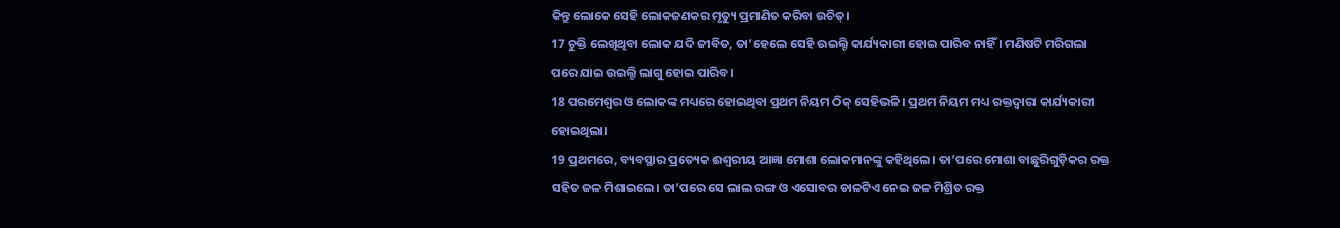କିନ୍ତୁ ଲୋକେ ସେହି ଲୋକଜଣକର ମୃତ୍ୟୁ ପ୍ରମାଣିତ କରିବା ଉଚିତ୍।
17 ଚୁକ୍ତି ଲେଖିଥିବା ଲୋକ ଯଦି ଜୀବିତ, ତା’ହେଲେ ସେହି ଉଇଲ୍ଟି କାର୍ଯ୍ୟକାରୀ ହୋଇ ପାରିବ ନାହିଁ। ମଣିଷଟି ମରିଗଲା ପରେ ଯାଇ ଉଇଲ୍ଟି ଲାଗୁ ହୋଇ ପାରିବ।
18 ପରମେଶ୍ୱର ଓ ଲୋକଙ୍କ ମଧ୍ୟରେ ହୋଇଥିବା ପ୍ରଥମ ନିୟମ ଠିକ୍ ସେହିଭଳି। ପ୍ରଥମ ନିୟମ ମଧ୍ୟ ରକ୍ତଦ୍ୱାରା କାର୍ଯ୍ୟକାରୀ ହୋଇଥିଲା।
19 ପ୍ରଥମରେ, ବ୍ୟବସ୍ଥାର ପ୍ରତ୍ୟେକ ଈଶ୍ୱରୀୟ ଆଜ୍ଞା ମୋଶା ଲୋକମାନଙ୍କୁ କହିଥିଲେ। ତା’ପରେ ମୋଶା ବାଛୁରିଗୁଡ଼ିକର ରକ୍ତ ସହିତ ଜଳ ମିଶାଇଲେ। ତା’ପରେ ସେ ଲାଲ ରଙ୍ଗ ଓ ଏସୋବର ଡାଳଟିଏ ନେଇ ଜଳ ମିଶ୍ରିତ ରକ୍ତ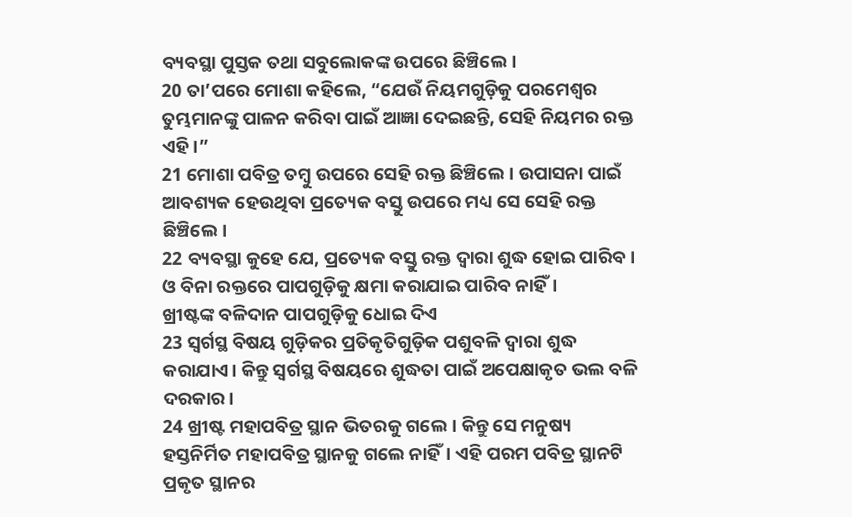ବ୍ୟବସ୍ଥା ପୁସ୍ତକ ତଥା ସବୁଲୋକଙ୍କ ଉପରେ ଛିଞ୍ଚିଲେ।
20 ତା’ପରେ ମୋଶା କହିଲେ, “ଯେଉଁ ନିୟମଗୁଡ଼ିକୁ ପରମେଶ୍ୱର ତୁମ୍ଭମାନଙ୍କୁ ପାଳନ କରିବା ପାଇଁ ଆଜ୍ଞା ଦେଇଛନ୍ତି, ସେହି ନିୟମର ରକ୍ତ ଏହି।”
21 ମୋଶା ପବିତ୍ର ତମ୍ବୁ ଉପରେ ସେହି ରକ୍ତ ଛିଞ୍ଚିଲେ। ଉପାସନା ପାଇଁ ଆବଶ୍ୟକ ହେଉଥିବା ପ୍ରତ୍ୟେକ ବସ୍ତୁ ଉପରେ ମଧ୍ୟ ସେ ସେହି ରକ୍ତ ଛିଞ୍ଚିଲେ।
22 ବ୍ୟବସ୍ଥା କୁହେ ଯେ, ପ୍ରତ୍ୟେକ ବସ୍ତୁ ରକ୍ତ ଦ୍ୱାରା ଶୁଦ୍ଧ ହୋଇ ପାରିବ। ଓ ବିନା ରକ୍ତରେ ପାପଗୁଡ଼ିକୁ କ୍ଷମା କରାଯାଇ ପାରିବ ନାହିଁ।
ଖ୍ରୀଷ୍ଟଙ୍କ ବଳିଦାନ ପାପଗୁଡ଼ିକୁ ଧୋଇ ଦିଏ
23 ସ୍ୱର୍ଗସ୍ଥ ବିଷୟ ଗୁଡ଼ିକର ପ୍ରତିକୃତିଗୁଡ଼ିକ ପଶୁବଳି ଦ୍ୱାରା ଶୁଦ୍ଧ କରାଯାଏ। କିନ୍ତୁ ସ୍ୱର୍ଗସ୍ଥ ବିଷୟରେ ଶୁଦ୍ଧତା ପାଇଁ ଅପେକ୍ଷାକୃତ ଭଲ ବଳି ଦରକାର।
24 ଖ୍ରୀଷ୍ଟ ମହାପବିତ୍ର ସ୍ଥାନ ଭିତରକୁ ଗଲେ। କିନ୍ତୁ ସେ ମନୁଷ୍ୟ ହସ୍ତନିର୍ମିତ ମହାପବିତ୍ର ସ୍ଥାନକୁ ଗଲେ ନାହିଁ। ଏହି ପରମ ପବିତ୍ର ସ୍ଥାନଟି ପ୍ରକୃତ ସ୍ଥାନର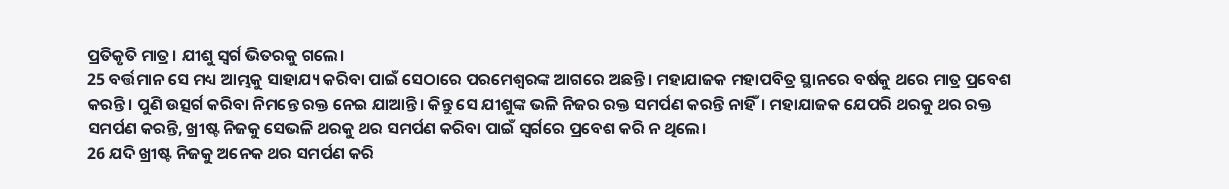ପ୍ରତିକୃତି ମାତ୍ର। ଯୀଶୁ ସ୍ୱର୍ଗ ଭିତରକୁ ଗଲେ।
25 ବର୍ତ୍ତମାନ ସେ ମଧ୍ୟ ଆମ୍ଭକୁ ସାହାଯ୍ୟ କରିବା ପାଇଁ ସେଠାରେ ପରମେଶ୍ୱରଙ୍କ ଆଗରେ ଅଛନ୍ତି। ମହାଯାଜକ ମହାପବିତ୍ର ସ୍ଥାନରେ ବର୍ଷକୁ ଥରେ ମାତ୍ର ପ୍ରବେଶ କରନ୍ତି। ପୁଣି ଉତ୍ସର୍ଗ କରିବା ନିମନ୍ତେ ରକ୍ତ ନେଇ ଯାଆନ୍ତି। କିନ୍ତୁ ସେ ଯୀଶୁଙ୍କ ଭଳି ନିଜର ରକ୍ତ ସମର୍ପଣ କରନ୍ତି ନାହିଁ। ମହାଯାଜକ ଯେପରି ଥରକୁ ଥର ରକ୍ତ ସମର୍ପଣ କରନ୍ତି, ଖ୍ରୀଷ୍ଟ ନିଜକୁ ସେଭଳି ଥରକୁ ଥର ସମର୍ପଣ କରିବା ପାଇଁ ସ୍ୱର୍ଗରେ ପ୍ରବେଶ କରି ନ ଥିଲେ।
26 ଯଦି ଖ୍ରୀଷ୍ଟ ନିଜକୁ ଅନେକ ଥର ସମର୍ପଣ କରି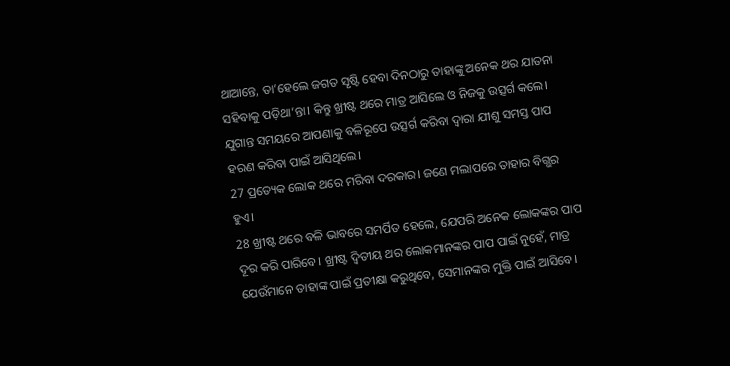ଥାଆନ୍ତେ, ତା’ହେଲେ ଜଗତ ସୃଷ୍ଟି ହେବା ଦିନଠାରୁ ତାହାଙ୍କୁ ଅନେକ ଥର ଯାତନା ସହିବାକୁ ପଡ଼ିଥା’ନ୍ତା। କିନ୍ତୁ ଖ୍ରୀଷ୍ଟ ଥରେ ମାତ୍ର ଆସିଲେ ଓ ନିଜକୁ ଉତ୍ସର୍ଗ କଲେ। ଯୁଗାନ୍ତ ସମୟରେ ଆପଣାକୁ ବଳିରୂପେ ଉତ୍ସର୍ଗ କରିବା ଦ୍ୱାରା ଯୀଶୁ ସମସ୍ତ ପାପ ହରଣ କରିବା ପାଇଁ ଆସିଥିଲେ।
27 ପ୍ରତ୍ୟେକ ଲୋକ ଥରେ ମରିବା ଦରକାର। ଜଣେ ମଲାପରେ ତାହାର ବିଗ୍ଭର ହୁଏ।
28 ଖ୍ରୀଷ୍ଟ ଥରେ ବଳି ଭାବରେ ସମର୍ପିତ ହେଲେ, ଯେପରି ଅନେକ ଲୋକଙ୍କର ପାପ ଦୂର କରି ପାରିବେ। ଖ୍ରୀଷ୍ଟ ଦ୍ୱିତୀୟ ଥର ଲୋକମାନଙ୍କର ପାପ ପାଇଁ ନୁହେଁ, ମାତ୍ର ଯେଉଁମାନେ ତାହାଙ୍କ ପାଇଁ ପ୍ରତୀକ୍ଷା କରୁଥିବେ, ସେମାନଙ୍କର ମୁକ୍ତି ପାଇଁ ଆସିବେ।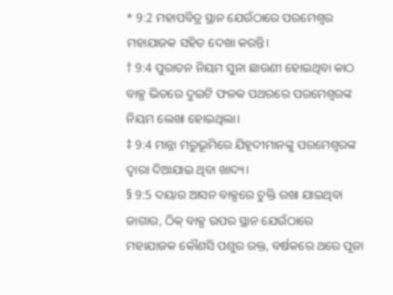* 9:2 ମହାପବିତ୍ର ସ୍ଥାନ ଯେଉଁଠାରେ ପରମେଶ୍ୱର ମହାଯାଜକ ସହିତ ଦେଖା କରନ୍ତି।
† 9:4 ପୁରାତନ ନିୟମ ସୁନା ଛାଉଣୀ ହୋଇଥିବା କାଠ ବାକ୍ସ ଭିତରେ ଦୁଇଟି ଫଳକ ପଥରରେ ପରମେଶ୍ୱରଙ୍କ ନିୟମ ଲେଖା ହୋଇଥିଲା।
‡ 9:4 ମାନ୍ନା ମରୁଭୂମିରେ ଯିହୂଦୀମାନଙ୍କୁ ପରମେଶ୍ୱରଙ୍କ ଦ୍ୱାରା ଦିଆଯାଇ ଥିବା ଖାଦ୍ୟ।
§ 9:5 ଦୟାର ଆସନ ବାକ୍ସରେ ଚୁକ୍ତି ରଖା ଯାଇଥିବା ଜାଗାର, ଠିକ୍ ବାକ୍ସ ଉପର ସ୍ଥାନ ଯେଉଁଠାରେ ମହାଯାଜକ କୌଣସି ପଶୁର ରକ୍ତ, ବର୍ଷକରେ ଥରେ ପୂଜା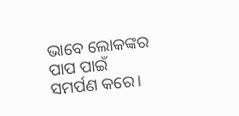ଭାବେ ଲୋକଙ୍କର ପାପ ପାଇଁ ସମର୍ପଣ କରେ।